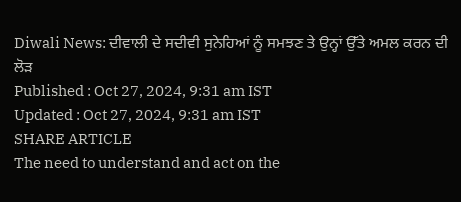Diwali News: ਦੀਵਾਲੀ ਦੇ ਸਦੀਵੀ ਸੁਨੇਹਿਆਂ ਨੂੰ ਸਮਝਣ ਤੇ ਉਨ੍ਹਾਂ ਉੱਤੇ ਅਮਲ ਕਰਨ ਦੀ ਲੋੜ
Published : Oct 27, 2024, 9:31 am IST
Updated : Oct 27, 2024, 9:31 am IST
SHARE ARTICLE
The need to understand and act on the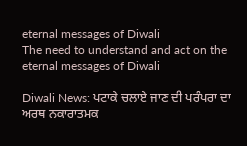eternal messages of Diwali
The need to understand and act on the eternal messages of Diwali

Diwali News: ਪਟਾਕੇ ਚਲਾਏ ਜਾਣ ਦੀ ਪਰੰਪਰਾ ਦਾ ਅਰਥ ਨਕਾਰਾਤਮਕ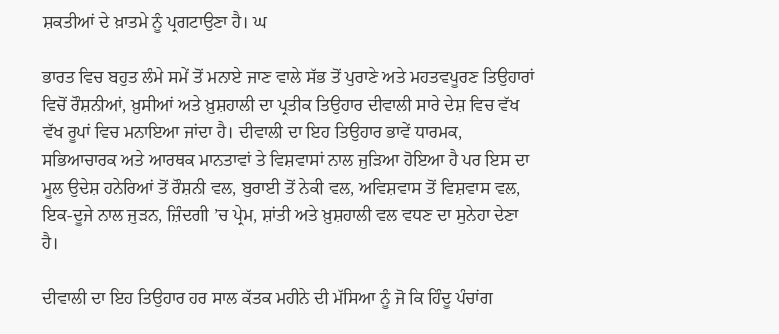ਸ਼ਕਤੀਆਂ ਦੇ ਖ਼ਾਤਮੇ ਨੂੰ ਪ੍ਰਗਟਾਉਣਾ ਹੈ। ਘ

ਭਾਰਤ ਵਿਚ ਬਹੁਤ ਲੰਮੇ ਸਮੇਂ ਤੋਂ ਮਨਾਏ ਜਾਣ ਵਾਲੇ ਸੱਭ ਤੋਂ ਪੁਰਾਣੇ ਅਤੇ ਮਹਤਵਪੂਰਣ ਤਿਉਹਾਰਾਂ ਵਿਚੋਂ ਰੌਸ਼ਨੀਆਂ, ਖ਼ੁਸੀਆਂ ਅਤੇ ਖ਼ੁਸ਼ਹਾਲੀ ਦਾ ਪ੍ਰਤੀਕ ਤਿਉਹਾਰ ਦੀਵਾਲੀ ਸਾਰੇ ਦੇਸ਼ ਵਿਚ ਵੱਖ ਵੱਖ ਰੂਪਾਂ ਵਿਚ ਮਨਾਇਆ ਜਾਂਦਾ ਹੈ। ਦੀਵਾਲੀ ਦਾ ਇਹ ਤਿਉਹਾਰ ਭਾਵੇਂ ਧਾਰਮਕ, ਸਭਿਆਚਾਰਕ ਅਤੇ ਆਰਥਕ ਮਾਨਤਾਵਾਂ ਤੇ ਵਿਸ਼ਵਾਸਾਂ ਨਾਲ ਜੁੜਿਆ ਹੋਇਆ ਹੈ ਪਰ ਇਸ ਦਾ ਮੂਲ ਉਦੇਸ਼ ਹਨੇਰਿਆਂ ਤੋਂ ਰੌਸ਼ਨੀ ਵਲ, ਬੁਰਾਈ ਤੋਂ ਨੇਕੀ ਵਲ, ਅਵਿਸ਼ਵਾਸ ਤੋਂ ਵਿਸ਼ਵਾਸ ਵਲ, ਇਕ-ਦੂਜੇ ਨਾਲ ਜੁੜਨ, ਜ਼ਿੰਦਗੀ ’ਚ ਪ੍ਰੇਮ, ਸ਼ਾਂਤੀ ਅਤੇ ਖ਼ੁਸ਼ਹਾਲੀ ਵਲ ਵਧਣ ਦਾ ਸੁਨੇਹਾ ਦੇਣਾ ਹੈ।

ਦੀਵਾਲੀ ਦਾ ਇਹ ਤਿਉਹਾਰ ਹਰ ਸਾਲ ਕੱਤਕ ਮਹੀਨੇ ਦੀ ਮੱਸਿਆ ਨੂੰ ਜੋ ਕਿ ਹਿੰਦੂ ਪੰਚਾਂਗ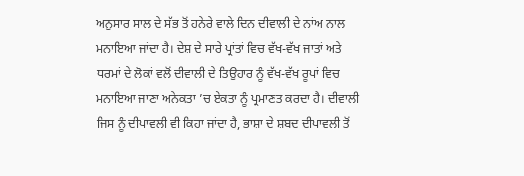ਅਨੁਸਾਰ ਸਾਲ ਦੇ ਸੱਭ ਤੋਂ ਹਨੇਰੇ ਵਾਲੇ ਦਿਨ ਦੀਵਾਲੀ ਦੇ ਨਾਂਅ ਨਾਲ ਮਨਾਇਆ ਜਾਂਦਾ ਹੈ। ਦੇਸ਼ ਦੇ ਸਾਰੇ ਪ੍ਰਾਂਤਾਂ ਵਿਚ ਵੱਖ-ਵੱਖ ਜਾਤਾਂ ਅਤੇ ਧਰਮਾਂ ਦੇ ਲੋਕਾਂ ਵਲੋਂ ਦੀਵਾਲੀ ਦੇ ਤਿਉਹਾਰ ਨੂੰ ਵੱਖ-ਵੱਖ ਰੂਪਾਂ ਵਿਚ ਮਨਾਇਆ ਜਾਣਾ ਅਨੇਕਤਾ ’ਚ ਏਕਤਾ ਨੂੰ ਪ੍ਰਮਾਣਤ ਕਰਦਾ ਹੈ। ਦੀਵਾਲੀ ਜਿਸ ਨੂੰ ਦੀਪਾਵਲੀ ਵੀ ਕਿਹਾ ਜਾਂਦਾ ਹੈ, ਭਾਸ਼ਾ ਦੇ ਸ਼ਬਦ ਦੀਪਾਵਲੀ ਤੋਂ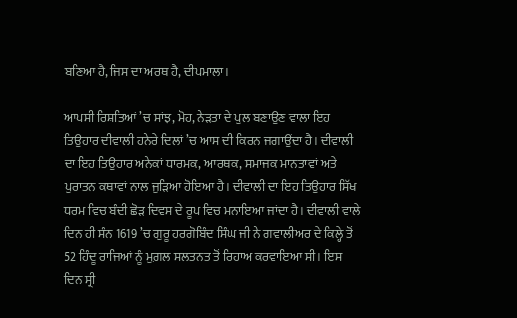ਬਣਿਆ ਹੈ, ਜਿਸ ਦਾ ਅਰਥ ਹੈ, ਦੀਪਮਾਲਾ।

ਆਪਸੀ ਰਿਸ਼ਤਿਆਂ ’ਚ ਸਾਂਝ, ਮੋਹ, ਨੇੜਤਾ ਦੇ ਪੁਲ ਬਣਾਉਣ ਵਾਲਾ ਇਹ ਤਿਉਹਾਰ ਦੀਵਾਲੀ ਹਨੇਰੇ ਦਿਲਾਂ ’ਚ ਆਸ ਦੀ ਕਿਰਨ ਜਗਾਉਂਦਾ ਹੈ। ਦੀਵਾਲੀ ਦਾ ਇਹ ਤਿਉਹਾਰ ਅਨੇਕਾਂ ਧਾਰਮਕ, ਆਰਥਕ, ਸਮਾਜਕ ਮਾਨਤਾਵਾਂ ਅਤੇ ਪੁਰਾਤਨ ਕਥਾਵਾਂ ਨਾਲ ਜੁੜਿਆ ਹੋਇਆ ਹੈ। ਦੀਵਾਲੀ ਦਾ ਇਹ ਤਿਉਹਾਰ ਸਿੱਖ ਧਰਮ ਵਿਚ ਬੰਦੀ ਛੋੜ ਦਿਵਸ ਦੇ ਰੂਪ ਵਿਚ ਮਨਾਇਆ ਜਾਂਦਾ ਹੈ। ਦੀਵਾਲੀ ਵਾਲੇ ਦਿਨ ਹੀ ਸੰਨ 1619 ’ਚ ਗੁਰੂ ਹਰਗੋਬਿੰਦ ਸਿੰਘ ਜੀ ਨੇ ਗਵਾਲੀਅਰ ਦੇ ਕਿਲ੍ਹੇ ਤੋਂ 52 ਹਿੰਦੂ ਰਾਜਿਆਂ ਨੂੰ ਮੁਗ਼ਲ ਸਲਤਨਤ ਤੋਂ ਰਿਹਾਅ ਕਰਵਾਇਆ ਸੀ। ਇਸ ਦਿਨ ਸ੍ਰੀ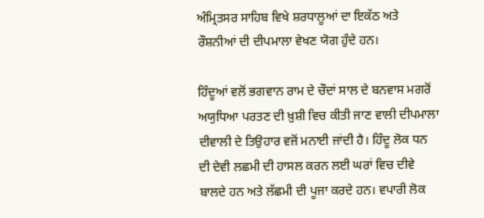ਅੰਮ੍ਰਿਤਸਰ ਸਾਹਿਬ ਵਿਖੇ ਸ਼ਰਧਾਲੂਆਂ ਦਾ ਇਕੱਠ ਅਤੇ ਰੌਸ਼ਨੀਆਂ ਦੀ ਦੀਪਮਾਲਾ ਵੇਖਣ ਯੋਗ ਹੁੰਦੇ ਹਨ।

ਹਿੰਦੂਆਂ ਵਲੋਂ ਭਗਵਾਨ ਰਾਮ ਦੇ ਚੌਦਾਂ ਸਾਲ ਦੇ ਬਨਵਾਸ ਮਗਰੋਂ ਅਯੁਧਿਆ ਪਰਤਣ ਦੀ ਖ਼ੁਸ਼ੀ ਵਿਚ ਕੀਤੀ ਜਾਣ ਵਾਲੀ ਦੀਪਮਾਲਾ ਦੀਵਾਲੀ ਦੇ ਤਿਉਹਾਰ ਵਜੋਂ ਮਨਾਈ ਜਾਂਦੀ ਹੈ। ਹਿੰਦੂ ਲੋਕ ਧਨ ਦੀ ਦੇਵੀ ਲਛਮੀ ਦੀ ਹਾਸਲ ਕਰਨ ਲਈ ਘਰਾਂ ਵਿਚ ਦੀਵੇ ਬਾਲਦੇ ਹਨ ਅਤੇ ਲੱਛਮੀ ਦੀ ਪੂਜਾ ਕਰਦੇ ਹਨ। ਵਪਾਰੀ ਲੋਕ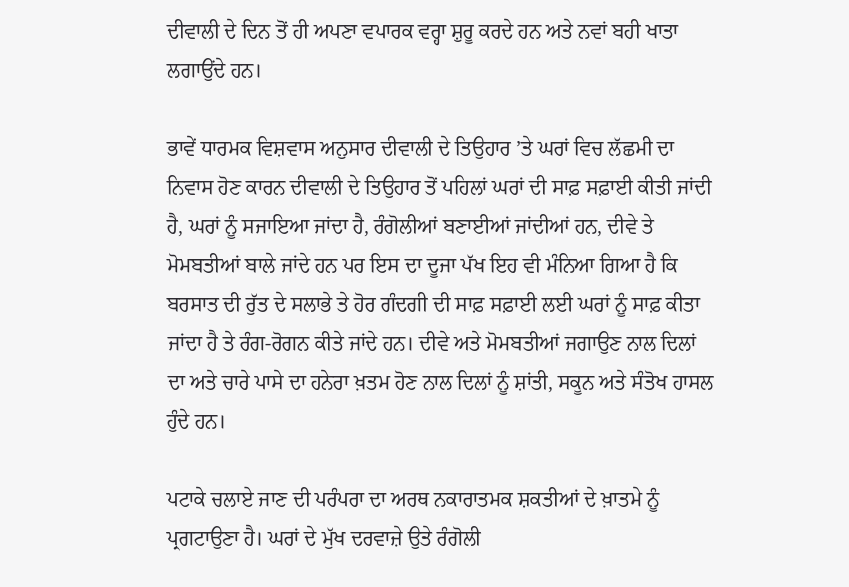ਦੀਵਾਲੀ ਦੇ ਦਿਨ ਤੋਂ ਹੀ ਅਪਣਾ ਵਪਾਰਕ ਵਰ੍ਹਾ ਸ਼ੁਰੂ ਕਰਦੇ ਹਨ ਅਤੇ ਨਵਾਂ ਬਹੀ ਖਾਤਾ ਲਗਾਉਂਦੇ ਹਨ।

ਭਾਵੇਂ ਧਾਰਮਕ ਵਿਸ਼ਵਾਸ ਅਨੁਸਾਰ ਦੀਵਾਲੀ ਦੇ ਤਿਉਹਾਰ ’ਤੇ ਘਰਾਂ ਵਿਚ ਲੱਛਮੀ ਦਾ ਨਿਵਾਸ ਹੋਣ ਕਾਰਨ ਦੀਵਾਲੀ ਦੇ ਤਿਉਹਾਰ ਤੋਂ ਪਹਿਲਾਂ ਘਰਾਂ ਦੀ ਸਾਫ਼ ਸਫ਼ਾਈ ਕੀਤੀ ਜਾਂਦੀ ਹੈ, ਘਰਾਂ ਨੂੰ ਸਜਾਇਆ ਜਾਂਦਾ ਹੈ, ਰੰਗੋਲੀਆਂ ਬਣਾਈਆਂ ਜਾਂਦੀਆਂ ਹਨ, ਦੀਵੇ ਤੇ ਮੋਮਬਤੀਆਂ ਬਾਲੇ ਜਾਂਦੇ ਹਨ ਪਰ ਇਸ ਦਾ ਦੂਜਾ ਪੱਖ ਇਹ ਵੀ ਮੰਨਿਆ ਗਿਆ ਹੈ ਕਿ ਬਰਸਾਤ ਦੀ ਰੁੱਤ ਦੇ ਸਲਾਭੇ ਤੇ ਹੋਰ ਗੰਦਗੀ ਦੀ ਸਾਫ਼ ਸਫ਼ਾਈ ਲਈ ਘਰਾਂ ਨੂੰ ਸਾਫ਼ ਕੀਤਾ ਜਾਂਦਾ ਹੈ ਤੇ ਰੰਗ-ਰੋਗਨ ਕੀਤੇ ਜਾਂਦੇ ਹਨ। ਦੀਵੇ ਅਤੇ ਮੋਮਬਤੀਆਂ ਜਗਾਉਣ ਨਾਲ ਦਿਲਾਂ ਦਾ ਅਤੇ ਚਾਰੇ ਪਾਸੇ ਦਾ ਹਨੇਰਾ ਖ਼ਤਮ ਹੋਣ ਨਾਲ ਦਿਲਾਂ ਨੂੰ ਸ਼ਾਂਤੀ, ਸਕੂਨ ਅਤੇ ਸੰਤੋਖ ਹਾਸਲ ਹੁੰਦੇ ਹਨ।

ਪਟਾਕੇ ਚਲਾਏ ਜਾਣ ਦੀ ਪਰੰਪਰਾ ਦਾ ਅਰਥ ਨਕਾਰਾਤਮਕ ਸ਼ਕਤੀਆਂ ਦੇ ਖ਼ਾਤਮੇ ਨੂੰ ਪ੍ਰਗਟਾਉਣਾ ਹੈ। ਘਰਾਂ ਦੇ ਮੁੱਖ ਦਰਵਾਜ਼ੇ ਉਤੇ ਰੰਗੋਲੀ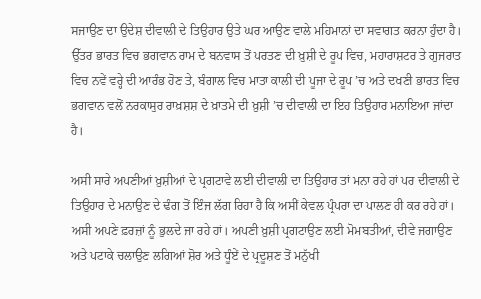ਸਜਾਉਣ ਦਾ ਉਦੇਸ਼ ਦੀਵਾਲੀ ਦੇ ਤਿਉਹਾਰ ਉਤੇ ਘਰ ਆਉਣ ਵਾਲੇ ਮਹਿਮਾਨਾਂ ਦਾ ਸਵਾਗਤ ਕਰਨਾ ਹੁੰਦਾ ਹੈ। ਉੱਤਰ ਭਾਰਤ ਵਿਚ ਭਗਵਾਨ ਰਾਮ ਦੇ ਬਨਵਾਸ ਤੋਂ ਪਰਤਣ ਦੀ ਖ਼ੁਸ਼ੀ ਦੇ ਰੂਪ ਵਿਚ, ਮਹਾਰਾਸ਼ਟਰ ਤੇ ਗੁਜਰਾਤ ਵਿਚ ਨਵੇਂ ਵਰ੍ਹੇ ਦੀ ਆਰੰਭ ਹੋਣ ਤੇ, ਬੰਗਾਲ ਵਿਚ ਮਾਤਾ ਕਾਲੀ ਦੀ ਪੂਜਾ ਦੇ ਰੂਪ ’ਚ ਅਤੇ ਦਖਣੀ ਭਾਰਤ ਵਿਚ ਭਗਵਾਨ ਵਲੋਂ ਨਰਕਾਸੁਰ ਰਾਖ਼ਸ਼ਸ਼ ਦੇ ਖ਼ਾਤਮੇ ਦੀ ਖ਼ੁਸ਼ੀ ’ਚ ਦੀਵਾਲੀ ਦਾ ਇਹ ਤਿਉਹਾਰ ਮਨਾਇਆ ਜਾਂਦਾ ਹੈ।

ਅਸੀ ਸਾਰੇ ਅਪਣੀਆਂ ਖ਼ੁਸ਼ੀਆਂ ਦੇ ਪ੍ਰਗਟਾਵੇ ਲਈ ਦੀਵਾਲੀ ਦਾ ਤਿਉਹਾਰ ਤਾਂ ਮਨਾ ਰਹੇ ਹਾਂ ਪਰ ਦੀਵਾਲੀ ਦੇ ਤਿਉਹਾਰ ਦੇ ਮਨਾਉਣ ਦੇ ਢੰਗ ਤੋਂ ਇੰਜ ਲੱਗ ਰਿਹਾ ਹੈ ਕਿ ਅਸੀਂ ਕੇਵਲ ਪ੍ਰੰਪਰਾ ਦਾ ਪਾਲਣ ਹੀ ਕਰ ਰਹੇ ਹਾਂ। ਅਸੀ ਅਪਣੇ ਫ਼ਰਜ਼ਾਂ ਨੂੰ ਭੁਲਦੇ ਜਾ ਰਹੇ ਹਾਂ। ਅਪਣੀ ਖ਼ੁਸ਼ੀ ਪ੍ਰਗਟਾਉਣ ਲਈ ਮੋਮਬਤੀਆਂ, ਦੀਵੇ ਜਗਾਉਣ ਅਤੇ ਪਟਾਕੇ ਚਲਾਉਣ ਲਗਿਆਂ ਸ਼ੋਰ ਅਤੇ ਧੂੰਏਂ ਦੇ ਪ੍ਰਦੂਸ਼ਣ ਤੋਂ ਮਨੁੱਖੀ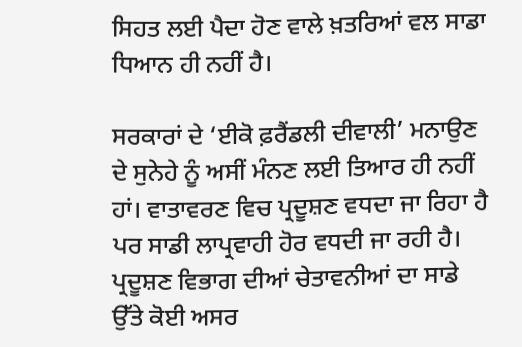ਸਿਹਤ ਲਈ ਪੈਦਾ ਹੋਣ ਵਾਲੇ ਖ਼ਤਰਿਆਂ ਵਲ ਸਾਡਾ ਧਿਆਨ ਹੀ ਨਹੀਂ ਹੈ।

ਸਰਕਾਰਾਂ ਦੇ ‘ਈਕੋ ਫ਼ਰੈਂਡਲੀ ਦੀਵਾਲੀ’ ਮਨਾਉਣ ਦੇ ਸੁਨੇਹੇ ਨੂੰ ਅਸੀਂ ਮੰਨਣ ਲਈ ਤਿਆਰ ਹੀ ਨਹੀਂ ਹਾਂ। ਵਾਤਾਵਰਣ ਵਿਚ ਪ੍ਰਦੂਸ਼ਣ ਵਧਦਾ ਜਾ ਰਿਹਾ ਹੈ ਪਰ ਸਾਡੀ ਲਾਪ੍ਰਵਾਹੀ ਹੋਰ ਵਧਦੀ ਜਾ ਰਹੀ ਹੈ। ਪ੍ਰਦੂਸ਼ਣ ਵਿਭਾਗ ਦੀਆਂ ਚੇਤਾਵਨੀਆਂ ਦਾ ਸਾਡੇ ਉੱਤੇ ਕੋਈ ਅਸਰ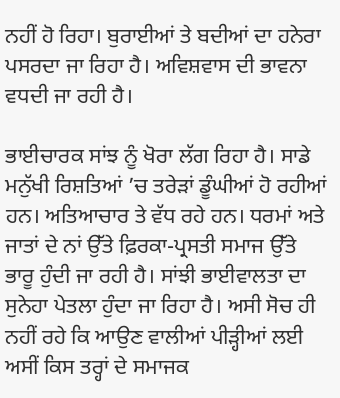ਨਹੀਂ ਹੋ ਰਿਹਾ। ਬੁਰਾਈਆਂ ਤੇ ਬਦੀਆਂ ਦਾ ਹਨੇਰਾ ਪਸਰਦਾ ਜਾ ਰਿਹਾ ਹੈ। ਅਵਿਸ਼ਵਾਸ ਦੀ ਭਾਵਨਾ ਵਧਦੀ ਜਾ ਰਹੀ ਹੈ।

ਭਾਈਚਾਰਕ ਸਾਂਝ ਨੂੰ ਖੋਰਾ ਲੱਗ ਰਿਹਾ ਹੈ। ਸਾਡੇ ਮਨੁੱਖੀ ਰਿਸ਼ਤਿਆਂ ’ਚ ਤਰੇੜਾਂ ਡੂੰਘੀਆਂ ਹੋ ਰਹੀਆਂ ਹਨ। ਅਤਿਆਚਾਰ ਤੇ ਵੱਧ ਰਹੇ ਹਨ। ਧਰਮਾਂ ਅਤੇ ਜਾਤਾਂ ਦੇ ਨਾਂ ਉੱਤੇ ਫ਼ਿਰਕਾ-ਪ੍ਰਸਤੀ ਸਮਾਜ ਉੱਤੇ ਭਾਰੂ ਹੁੰਦੀ ਜਾ ਰਹੀ ਹੈ। ਸਾਂਝੀ ਭਾਈਵਾਲਤਾ ਦਾ ਸੁਨੇਹਾ ਪੇਤਲਾ ਹੁੰਦਾ ਜਾ ਰਿਹਾ ਹੈ। ਅਸੀ ਸੋਚ ਹੀ ਨਹੀਂ ਰਹੇ ਕਿ ਆਉਣ ਵਾਲੀਆਂ ਪੀੜ੍ਹੀਆਂ ਲਈ ਅਸੀਂ ਕਿਸ ਤਰ੍ਹਾਂ ਦੇ ਸਮਾਜਕ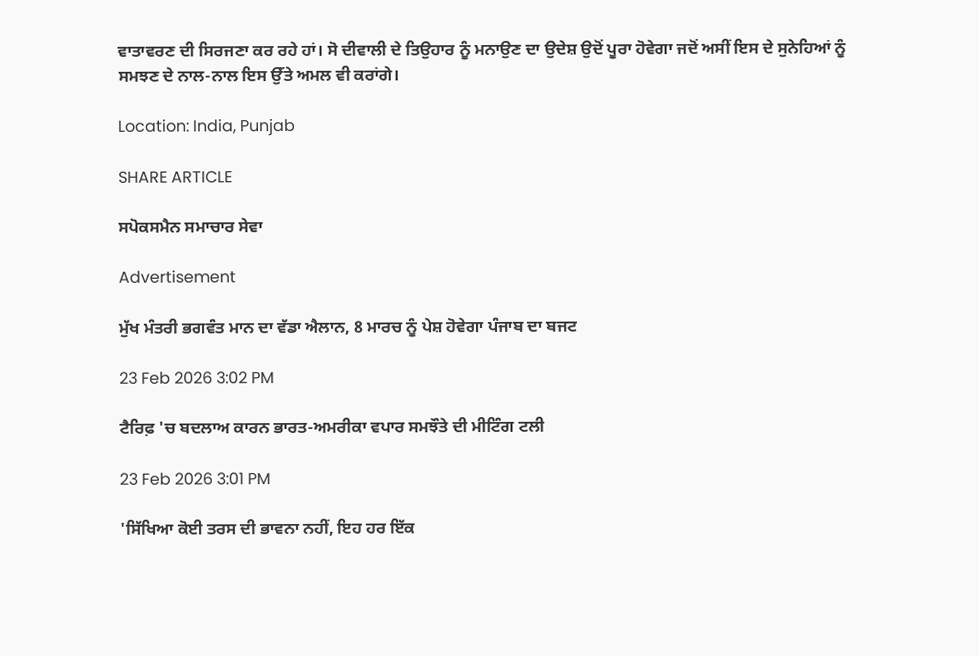ਵਾਤਾਵਰਣ ਦੀ ਸਿਰਜਣਾ ਕਰ ਰਹੇ ਹਾਂ। ਸੋ ਦੀਵਾਲੀ ਦੇ ਤਿਉਹਾਰ ਨੂੰ ਮਨਾਉਣ ਦਾ ਉਦੇਸ਼ ਉਦੋਂ ਪੂਰਾ ਹੋਵੇਗਾ ਜਦੋਂ ਅਸੀਂ ਇਸ ਦੇ ਸੁਨੇਹਿਆਂ ਨੂੰ ਸਮਝਣ ਦੇ ਨਾਲ-ਨਾਲ ਇਸ ਉੱਤੇ ਅਮਲ ਵੀ ਕਰਾਂਗੇ।

Location: India, Punjab

SHARE ARTICLE

ਸਪੋਕਸਮੈਨ ਸਮਾਚਾਰ ਸੇਵਾ

Advertisement

ਮੁੱਖ ਮੰਤਰੀ ਭਗਵੰਤ ਮਾਨ ਦਾ ਵੱਡਾ ਐਲਾਨ, 8 ਮਾਰਚ ਨੂੰ ਪੇਸ਼ ਹੋਵੇਗਾ ਪੰਜਾਬ ਦਾ ਬਜਟ

23 Feb 2026 3:02 PM

ਟੈਰਿਫ਼ 'ਚ ਬਦਲਾਅ ਕਾਰਨ ਭਾਰਤ-ਅਮਰੀਕਾ ਵਪਾਰ ਸਮਝੌਤੇ ਦੀ ਮੀਟਿੰਗ ਟਲੀ

23 Feb 2026 3:01 PM

'ਸਿੱਖਿਆ ਕੋਈ ਤਰਸ ਦੀ ਭਾਵਨਾ ਨਹੀਂ, ਇਹ ਹਰ ਇੱਕ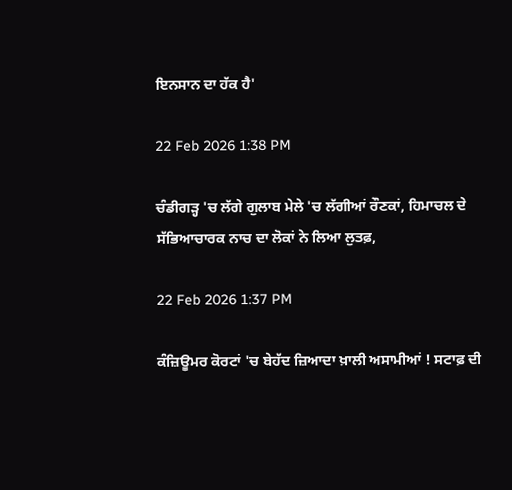ਇਨਸਾਨ ਦਾ ਹੱਕ ਹੈ'

22 Feb 2026 1:38 PM

ਚੰਡੀਗੜ੍ਹ 'ਚ ਲੱਗੇ ਗੁਲਾਬ ਮੇਲੇ 'ਚ ਲੱਗੀਆਂ ਰੌਣਕਾਂ, ਹਿਮਾਚਲ ਦੇ ਸੱਭਿਆਚਾਰਕ ਨਾਚ ਦਾ ਲੋਕਾਂ ਨੇ ਲਿਆ ਲੁਤਫ਼,

22 Feb 2026 1:37 PM

ਕੰਜ਼ਿਊਮਰ ਕੋਰਟਾਂ 'ਚ ਬੇਹੱਦ ਜ਼ਿਆਦਾ ਖ਼ਾਲੀ ਅਸਾਮੀਆਂ ! ਸਟਾਫ਼ ਦੀ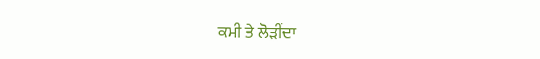ਕਮੀ ਤੇ ਲੋੜੀਂਦਾ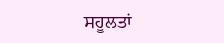ਸਹੂਲਤਾਂ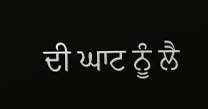ਦੀ ਘਾਟ ਨੂੰ ਲੈ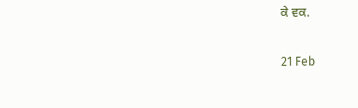ਕੇ ਵਕ.

21 Feb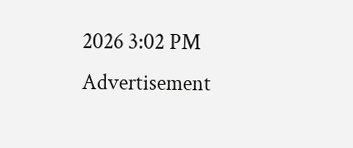2026 3:02 PM
Advertisement